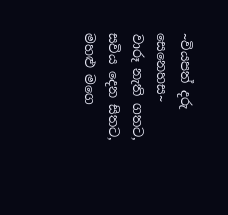~වියපත් දරු සෙනෙහස~
වාරූ නැති ගතට,
සවිය දෙන සිතට,
මහළු මගෙ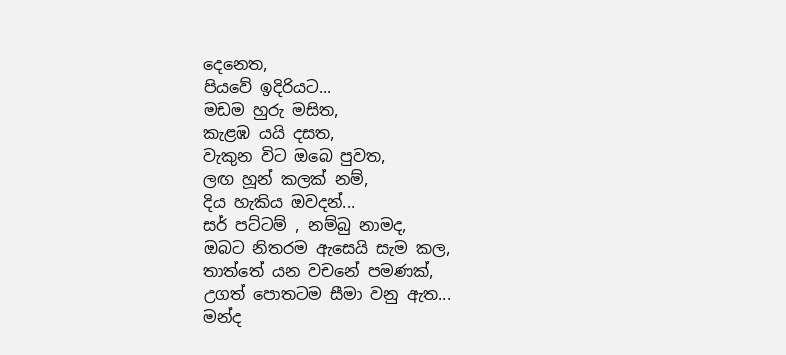දෙනෙත,
පියවේ ඉදිරියට...
මඩම හුරු මසිත,
කැළඹ යයි දසත,
වැකුන විට ඔබෙ පුවත,
ලඟ හූන් කලක් නම්,
දිය හැකිය ඔවදන්...
සර් පට්ටම් , නම්බු නාමද,
ඔබට නිතරම ඇසෙයි සැම කල,
තාත්තේ යන වචනේ පමණක්,
උගත් පොතටම සීමා වනු ඇත...
මන්ද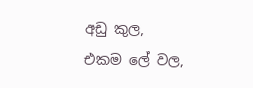අඩු කුල,
එකම ලේ වල,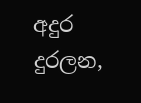අදුර දුරලන,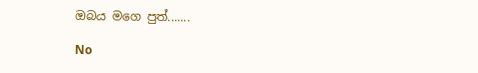ඔබය මගෙ පුත්.......

No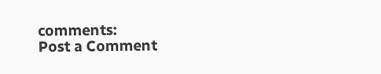comments:
Post a Comment